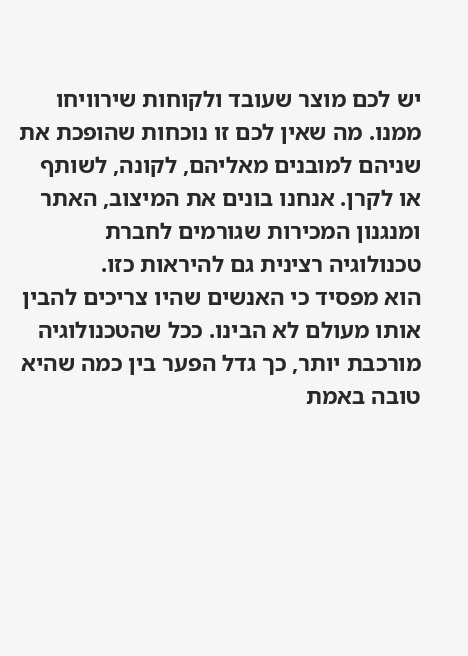יש לכם מוצר שעובד ולקוחות שירוויחו ממנו. מה שאין לכם זו נוכחות שהופכת את שניהם למובנים מאליהם, לקונה, לשותף או לקרן. אנחנו בונים את המיצוב, האתר ומנגנון המכירות שגורמים לחברת טכנולוגיה רצינית גם להיראות כזו.
הוא מפסיד כי האנשים שהיו צריכים להבין אותו מעולם לא הבינו. ככל שהטכנולוגיה מורכבת יותר, כך גדל הפער בין כמה שהיא טובה באמת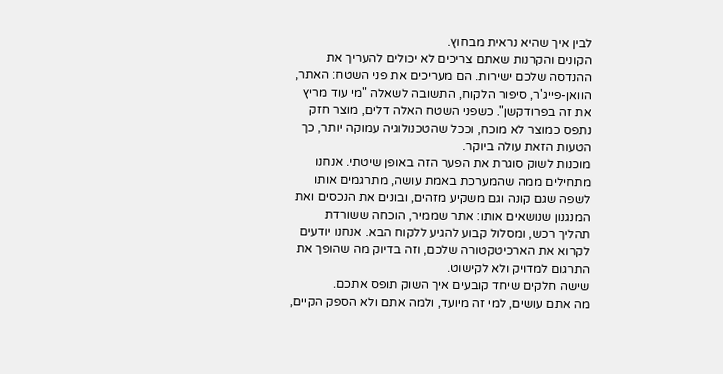לבין איך שהיא נראית מבחוץ.
הקונים והקרנות שאתם צריכים לא יכולים להעריך את ההנדסה שלכם ישירות. הם מעריכים את פני השטח: האתר, הוואן-פייג'ר, סיפור הלקוח, התשובה לשאלה "מי עוד מריץ את זה בפרודקשן". כשפני השטח האלה דלים, מוצר חזק נתפס כמוצר לא מוכח, וככל שהטכנולוגיה עמוקה יותר, כך הטעות הזאת עולה ביוקר.
מוכנות לשוק סוגרת את הפער הזה באופן שיטתי. אנחנו מתחילים ממה שהמערכת באמת עושה, מתרגמים אותו לשפה שגם קונה וגם משקיע מזהים, ובונים את הנכסים ואת המנגנון שנושאים אותו: אתר שממיר, הוכחה ששורדת תהליך רכש, ומסלול קבוע להגיע ללקוח הבא. אנחנו יודעים לקרוא את הארכיטקטורה שלכם, וזה בדיוק מה שהופך את התרגום למדויק ולא לקישוט.
שישה חלקים שיחד קובעים איך השוק תופס אתכם.
מה אתם עושים, למי זה מיועד, ולמה אתם ולא הספק הקיים,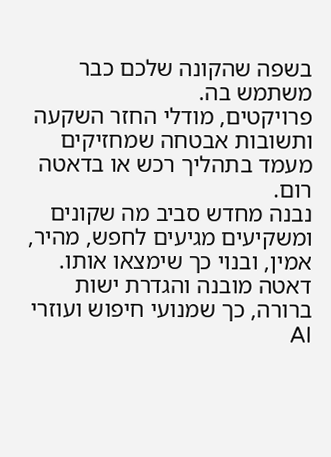בשפה שהקונה שלכם כבר משתמש בה.
פרויקטים, מודלי החזר השקעה ותשובות אבטחה שמחזיקים מעמד בתהליך רכש או בדאטה רום.
נבנה מחדש סביב מה שקונים ומשקיעים מגיעים לחפש, מהיר, אמין, ובנוי כך שימצאו אותו.
דאטה מובנה והגדרת ישות ברורה, כך שמנועי חיפוש ועוזרי AI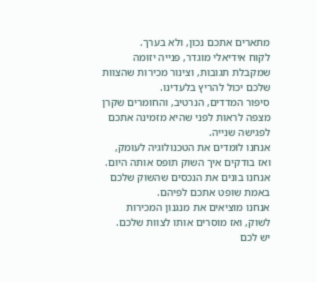מתארים אתכם נכון, ולא בערך.
לקוח אידיאלי מוגדר, פנייה יזומה שמקבלת תגובות, וצינור מכירות שהצוות שלכם יכול להריץ בלעדינו.
סיפור המדדים, הנרטיב, והחומרים שקרן מצפה לראות לפני שהיא מזמינה אתכם לפגישה שנייה.
אנחנו לומדים את הטכנולוגיה לעומק, ואז בודקים איך השוק תופס אותה היום.
אנחנו בונים את הנכסים שהשוק שלכם באמת שופט אתכם לפיהם.
אנחנו מוציאים את מנגנון המכירות לשוק, ואז מוסרים אותו לצוות שלכם.
יש לכם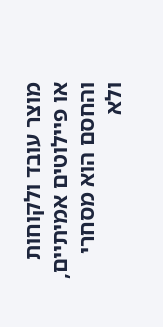מוצר עובד ולקוחות או פיילוטים אמיתיים, והחסם הוא מסחרי ולא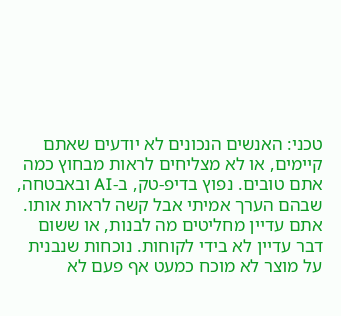טכני: האנשים הנכונים לא יודעים שאתם קיימים, או לא מצליחים לראות מבחוץ כמה אתם טובים. נפוץ בדיפ-טק, ב-AI ובאבטחה, שבהם הערך אמיתי אבל קשה לראות אותו.
אתם עדיין מחליטים מה לבנות, או ששום דבר עדיין לא בידי לקוחות. נוכחות שנבנית על מוצר לא מוכח כמעט אף פעם לא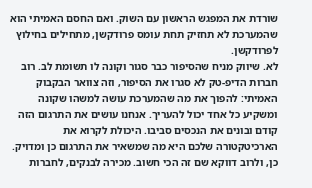שורדת את המפגש הראשון עם השוק. ואם החסם האמיתי הוא שהמערכת לא תחזיק תחת עומס פרודקשן, מתחילים בחילוץ לפרודקשן.
לא. שיווק מניח שהסיפור כבר סגור וקונה לו תשומת לב. רוב חברות הדיפ-טק לא סגרו את הסיפור, וזה צוואר הבקבוק האמיתי: להפוך את מה שהמערכת עושה למשהו שקונה ומשקיע כל אחד יכול להעריך. אנחנו עושים את התרגום הזה קודם ובונים את הנכסים סביבו. היכולת לקרוא את הארכיטקטורה שלכם היא מה שמשאיר את התרגום כן ומדויק.
כן, ולרוב דווקא שם זה הכי חשוב. מכירה לבנקים, לחברות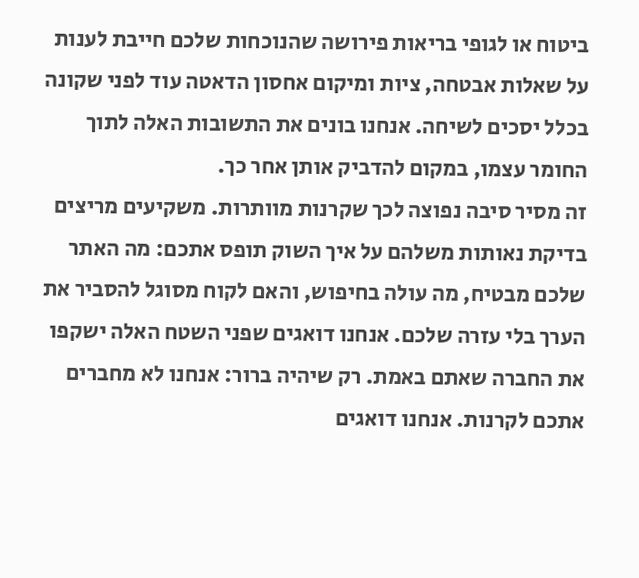ביטוח או לגופי בריאות פירושה שהנוכחות שלכם חייבת לענות על שאלות אבטחה, ציות ומיקום אחסון הדאטה עוד לפני שקונה בכלל יסכים לשיחה. אנחנו בונים את התשובות האלה לתוך החומר עצמו, במקום להדביק אותן אחר כך.
זה מסיר סיבה נפוצה לכך שקרנות מוותרות. משקיעים מריצים בדיקת נאותות משלהם על איך השוק תופס אתכם: מה האתר שלכם מבטיח, מה עולה בחיפוש, והאם לקוח מסוגל להסביר את הערך בלי עזרה שלכם. אנחנו דואגים שפני השטח האלה ישקפו את החברה שאתם באמת. רק שיהיה ברור: אנחנו לא מחברים אתכם לקרנות. אנחנו דואגים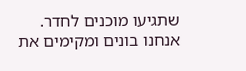שתגיעו מוכנים לחדר.
אנחנו בונים ומקימים את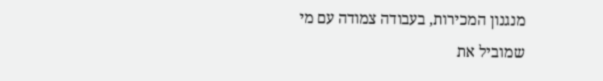מנגנון המכירות, בעבודה צמודה עם מי שמוביל את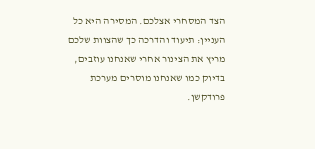הצד המסחרי אצלכם. המסירה היא כל העניין: תיעוד והדרכה כך שהצוות שלכם מריץ את הצינור אחרי שאנחנו עוזבים, בדיוק כמו שאנחנו מוסרים מערכת פרודקשן.